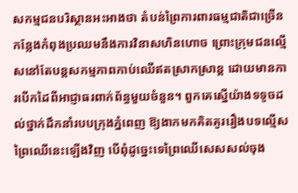សកម្មជនបរិស្ថានអះអាងថា តំបន់ព្រៃការពារធម្មជាតិជាច្រើនកន្លែងកំពុងប្រឈមនឹងការវិនាសហិនហោច ព្រោះក្រុមជនល្មើសនៅតែបន្តសកម្មភាពកាប់ឈើឥតស្រាកស្រាន្ត ដោយមានការបើកដៃពីអាជ្ញាធរពាក់ព័ន្ធមួយចំនួន។ ពួកគេស្នើយ៉ាងទទូចដល់ថ្នាក់ដឹកនាំរបបក្រុងភ្នំពេញ ឱ្យងាកមកគិតគូររឿងបទល្មើសព្រៃឈើនេះឡើងវិញ បើពុំដូច្នេះទេព្រៃឈើសេសសល់ចុង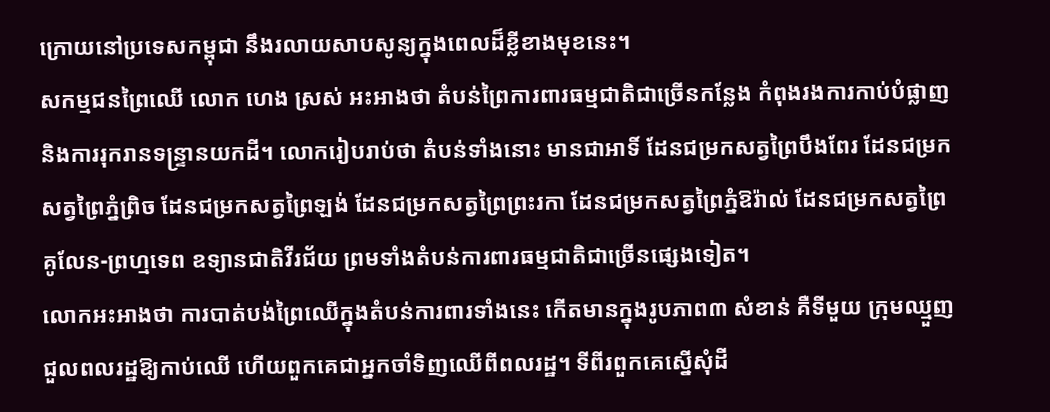ក្រោយនៅប្រទេសកម្ពុជា នឹងរលាយសាបសូន្យក្នុងពេលដ៏ខ្លីខាងមុខនេះ។
សកម្មជនព្រៃឈើ លោក ហេង ស្រស់ អះអាងថា តំបន់ព្រៃការពារធម្មជាតិជាច្រើនកន្លែង កំពុងរងការកាប់បំផ្លាញ និងការរុករានទន្ទ្រានយកដី។ លោករៀបរាប់ថា តំបន់ទាំងនោះ មានជាអាទិ៍ ដែនជម្រកសត្វព្រៃបឹងពែរ ដែនជម្រកសត្វព្រៃភ្នំព្រិច ដែនជម្រកសត្វព្រៃឡង់ ដែនជម្រកសត្វព្រៃព្រះរកា ដែនជម្រកសត្វព្រៃភ្នំឱរ៉ាល់ ដែនជម្រកសត្វព្រៃគូលែន-ព្រហ្មទេព ឧទ្យានជាតិវីរជ័យ ព្រមទាំងតំបន់ការពារធម្មជាតិជាច្រើនផ្សេងទៀត។
លោកអះអាងថា ការបាត់បង់ព្រៃឈើក្នុងតំបន់ការពារទាំងនេះ កើតមានក្នុងរូបភាព៣ សំខាន់ គឺទីមួយ ក្រុមឈ្មួញជួលពលរដ្ឋឱ្យកាប់ឈើ ហើយពួកគេជាអ្នកចាំទិញឈើពីពលរដ្ឋ។ ទីពីរពួកគេស្នើសុំដី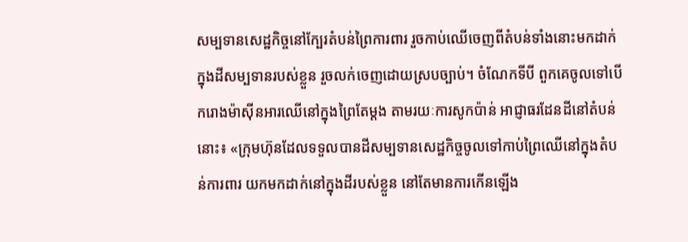សម្បទានសេដ្ឋកិច្ចនៅក្បែរតំបន់ព្រៃការពារ រួចកាប់ឈើចេញពីតំបន់ទាំងនោះមកដាក់ក្នុងដីសម្បទានរបស់ខ្លួន រួចលក់ចេញដោយស្របច្បាប់។ ចំណែកទីបី ពួកគេចូលទៅបើករោងម៉ាស៊ីនអារឈើនៅក្នុងព្រៃតែម្ដង តាមរយៈការសូកប៉ាន់ អាជ្ញាធរដែនដីនៅតំបន់នោះ៖ «ក្រុមហ៊ុនដែលទទួលបានដីសម្បទានសេដ្ឋកិច្ចចូលទៅកាប់ព្រៃឈើនៅក្នុងតំបន់ការពារ យកមកដាក់នៅក្នុងដីរបស់ខ្លួន នៅតែមានការកើនឡើង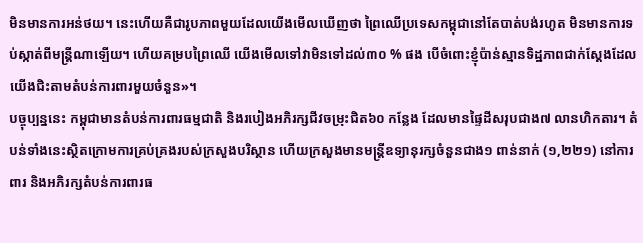មិនមានការអន់ថយ។ នេះហើយគឺជារូបភាពមួយដែលយើងមើលឃើញថា ព្រៃឈើប្រទេសកម្ពុជានៅតែបាត់បង់រហូត មិនមានការទប់ស្កាត់ពីមន្ត្រីណាឡើយ។ ហើយគម្របព្រៃឈើ យើងមើលទៅវាមិនទៅដល់៣០ % ផង បើចំពោះខ្ញុំប៉ាន់ស្មានទិដ្ឋភាពជាក់ស្ដែងដែលយើងជិះតាមតំបន់ការពារមួយចំនួន»។
បច្ចុប្បន្ននេះ កម្ពុជាមានតំបន់ការពារធម្មជាតិ និងរបៀងអភិរក្សជីវចម្រុះជិត៦០ កន្លែង ដែលមានផ្ទៃដីសរុបជាង៧ លានហិកតារ។ តំបន់ទាំងនេះស្ថិតក្រោមការគ្រប់គ្រងរបស់ក្រសួងបរិស្ថាន ហើយក្រសួងមានមន្ត្រីឧទ្យានុរក្សចំនួនជាង១ ពាន់នាក់ (១,២២១) នៅការពារ និងអភិរក្សតំបន់ការពារធ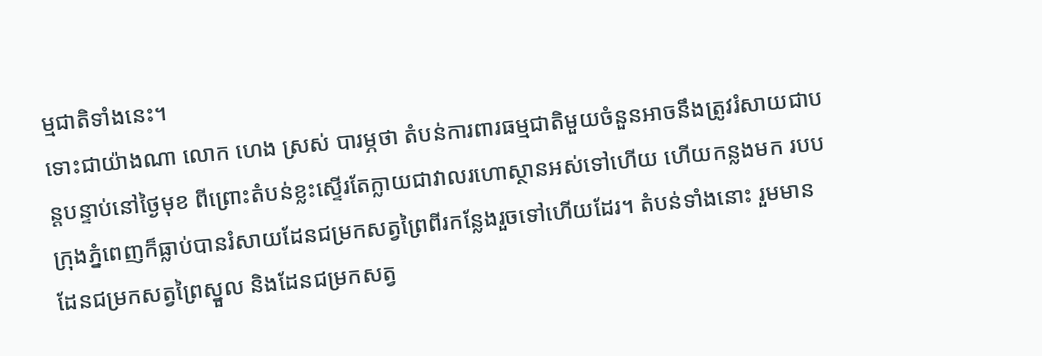ម្មជាតិទាំងនេះ។
ទោះជាយ៉ាងណា លោក ហេង ស្រស់ បារម្ភថា តំបន់ការពារធម្មជាតិមួយចំនួនអាចនឹងត្រូវរំសាយជាបន្តបន្ទាប់នៅថ្ងៃមុខ ពីព្រោះតំបន់ខ្លះស្ទើរតែក្លាយជាវាលរហោស្ថានអស់ទៅហើយ ហើយកន្លងមក របបក្រុងភ្នំពេញក៏ធ្លាប់បានរំសាយដែនជម្រកសត្វព្រៃពីរកន្លែងរួចទៅហើយដែរ។ តំបន់ទាំងនោះ រួមមាន ដែនជម្រកសត្វព្រៃស្នួល និងដែនជម្រកសត្វ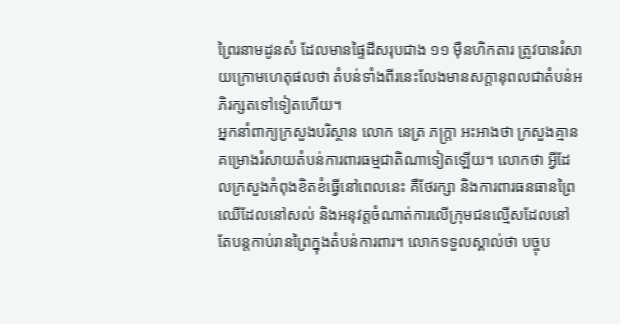ព្រៃរនាមដូនសំ ដែលមានផ្ទៃដីសរុបជាង ១១ ម៉ឺនហិកតារ ត្រូវបានរំសាយក្រោមហេតុផលថា តំបន់ទាំងពីរនេះលែងមានសក្ដានុពលជាតំបន់អភិរក្សតទៅទៀតហើយ។
អ្នកនាំពាក្យក្រសួងបរិស្ថាន លោក នេត្រ ភក្ត្រា អះអាងថា ក្រសួងគ្មានគម្រោងរំសាយតំបន់ការពារធម្មជាតិណាទៀតឡើយ។ លោកថា អ្វីដែលក្រសួងកំពុងខិតខំធ្វើនៅពេលនេះ គឺថែរក្សា និងការពារធនធានព្រៃឈើដែលនៅសល់ និងអនុវត្តចំណាត់ការលើក្រុមជនល្មើសដែលនៅតែបន្តកាប់រានព្រៃក្នុងតំបន់ការពារ។ លោកទទួលស្គាល់ថា បច្ចុប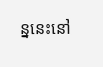ន្ននេះនៅ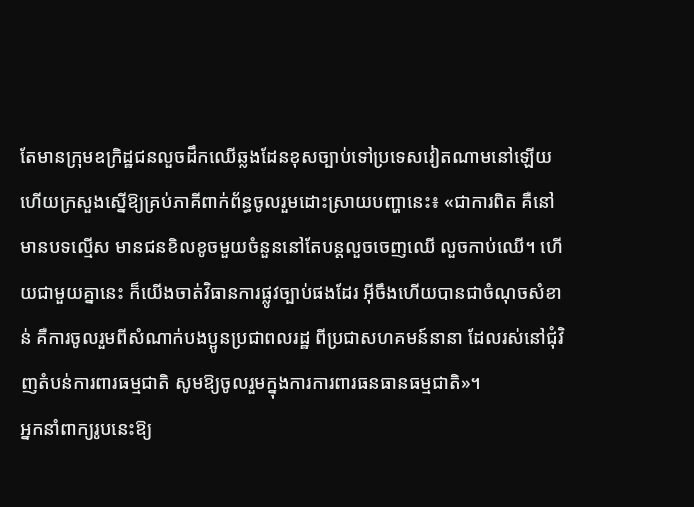តែមានក្រុមឧក្រិដ្ឋជនលួចដឹកឈើឆ្លងដែនខុសច្បាប់ទៅប្រទេសវៀតណាមនៅឡើយ ហើយក្រសួងស្នើឱ្យគ្រប់ភាគីពាក់ព័ន្ធចូលរួមដោះស្រាយបញ្ហានេះ៖ «ជាការពិត គឺនៅមានបទល្មើស មានជនខិលខូចមួយចំនួននៅតែបន្តលួចចេញឈើ លួចកាប់ឈើ។ ហើយជាមួយគ្នានេះ ក៏យើងចាត់វិធានការផ្លូវច្បាប់ផងដែរ អ៊ីចឹងហើយបានជាចំណុចសំខាន់ គឺការចូលរួមពីសំណាក់បងប្អូនប្រជាពលរដ្ឋ ពីប្រជាសហគមន៍នានា ដែលរស់នៅជុំវិញតំបន់ការពារធម្មជាតិ សូមឱ្យចូលរួមក្នុងការការពារធនធានធម្មជាតិ»។
អ្នកនាំពាក្យរូបនេះឱ្យ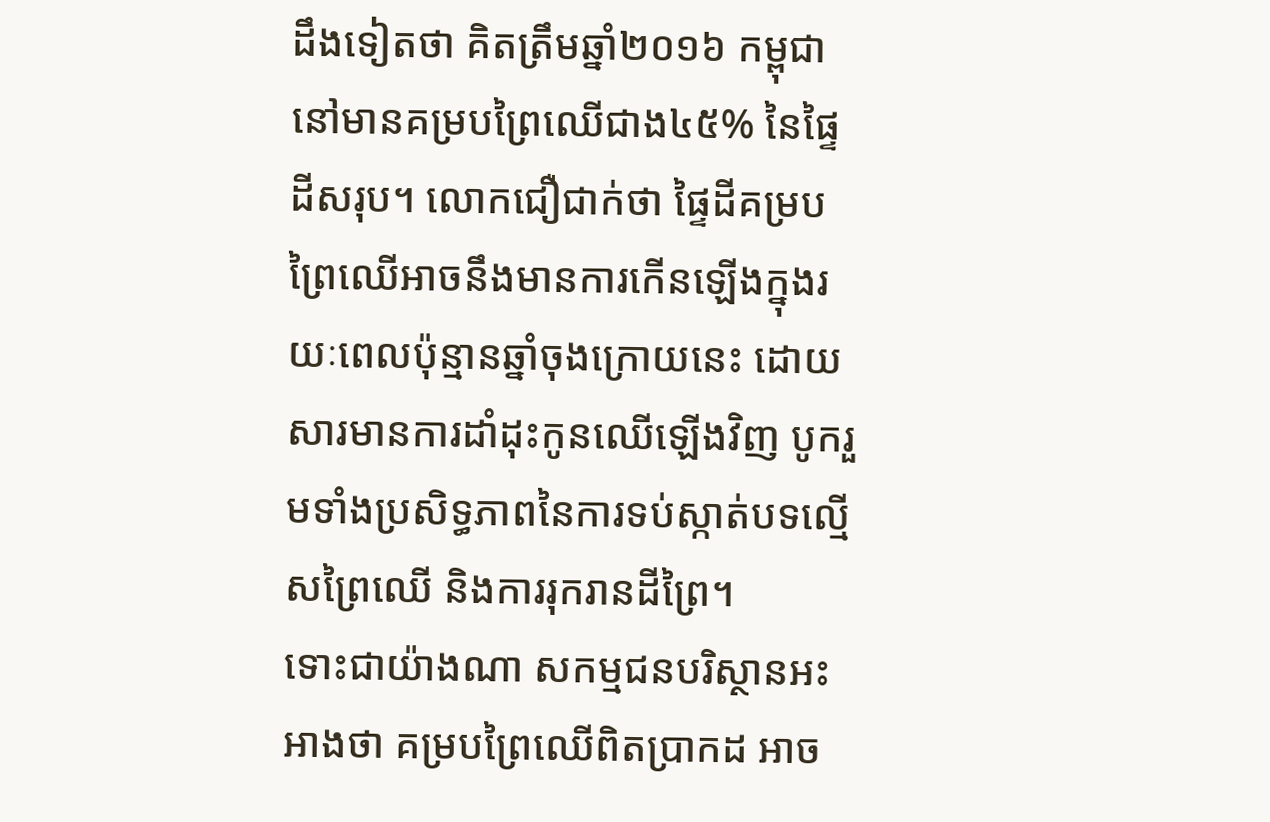ដឹងទៀតថា គិតត្រឹមឆ្នាំ២០១៦ កម្ពុជានៅមានគម្របព្រៃឈើជាង៤៥% នៃផ្ទៃដីសរុប។ លោកជឿជាក់ថា ផ្ទៃដីគម្របព្រៃឈើអាចនឹងមានការកើនឡើងក្នុងរយៈពេលប៉ុន្មានឆ្នាំចុងក្រោយនេះ ដោយសារមានការដាំដុះកូនឈើឡើងវិញ បូករួមទាំងប្រសិទ្ធភាពនៃការទប់ស្កាត់បទល្មើសព្រៃឈើ និងការរុករានដីព្រៃ។
ទោះជាយ៉ាងណា សកម្មជនបរិស្ថានអះអាងថា គម្របព្រៃឈើពិតប្រាកដ អាច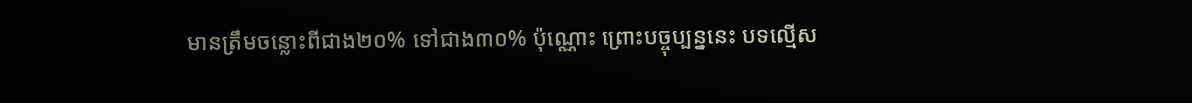មានត្រឹមចន្លោះពីជាង២០% ទៅជាង៣០% ប៉ុណ្ណោះ ព្រោះបច្ចុប្បន្ននេះ បទល្មើស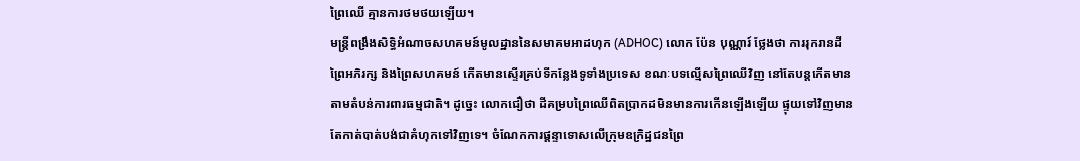ព្រៃឈើ គ្មានការថមថយឡើយ។
មន្ត្រីពង្រឹងសិទ្ធិអំណាចសហគមន៍មូលដ្ឋាននៃសមាគមអាដហុក (ADHOC) លោក ប៉ែន បុណ្ណារ៍ ថ្លែងថា ការរុករានដីព្រៃអភិរក្ស និងព្រៃសហគមន៍ កើតមានស្ទើរគ្រប់ទីកន្លែងទូទាំងប្រទេស ខណៈបទល្មើសព្រៃឈើវិញ នៅតែបន្តកើតមានតាមតំបន់ការពារធម្មជាតិ។ ដូច្នេះ លោកជឿថា ដីគម្របព្រៃឈើពិតប្រាកដមិនមានការកើនឡើងឡើយ ផ្ទុយទៅវិញមានតែកាត់បាត់បង់ជាគំហុកទៅវិញទេ។ ចំណែកការផ្ដន្ទាទោសលើក្រុមឧក្រិដ្ឋជនព្រៃ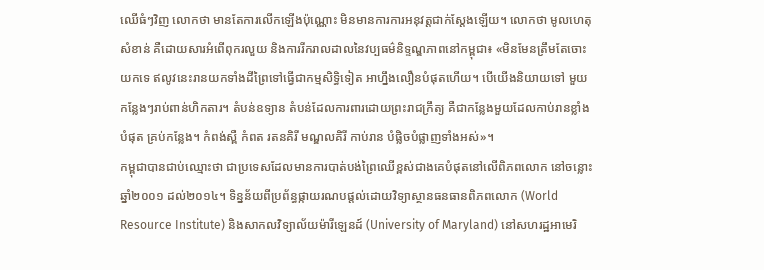ឈើធំៗវិញ លោកថា មានតែការលើកឡើងប៉ុណ្ណោះ មិនមានការការអនុវត្តជាក់ស្ដែងឡើយ។ លោកថា មូលហេតុសំខាន់ គឺដោយសារអំពើពុករលួយ និងការរីករាលដាលនៃវប្បធម៌និទ្ទណ្ឌភាពនៅកម្ពុជា៖ «មិនមែនត្រឹមតែចោះយកទេ ឥលូវនេះរានយកទាំងដីព្រៃទៅធ្វើជាកម្មសិទ្ធិទៀត អាហ្នឹងលឿនបំផុតហើយ។ បើយើងនិយាយទៅ មួយកន្លែងៗរាប់ពាន់ហិកតារ។ តំបន់ឧទ្យាន តំបន់ដែលការពារដោយព្រះរាជក្រឹត្យ គឺជាកន្លែងមួយដែលកាប់រានខ្លាំងបំផុត គ្រប់កន្លែង។ កំពង់ស្ពឺ កំពត រតនគិរី មណ្ឌលគិរី កាប់រាន បំផ្លិចបំផ្លាញទាំងអស់»។
កម្ពុជាបានជាប់ឈ្មោះថា ជាប្រទេសដែលមានការបាត់បង់ព្រៃឈើខ្ពស់ជាងគេបំផុតនៅលើពិភពលោក នៅចន្លោះឆ្នាំ២០០១ ដល់២០១៤។ ទិន្នន័យពីប្រព័ន្ធផ្កាយរណបផ្ដល់ដោយវិទ្យាស្ថានធនធានពិភពលោក (World Resource Institute) និងសាកលវិទ្យាល័យម៉ារីឡេនដ៍ (University of Maryland) នៅសហរដ្ឋអាមេរិ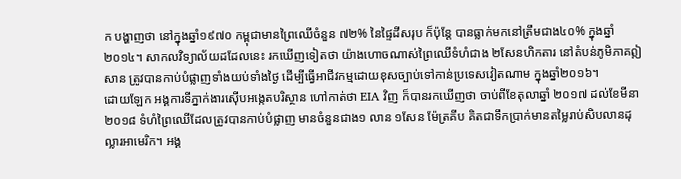ក បង្ហាញថា នៅក្នុងឆ្នាំ១៩៧០ កម្ពុជាមានព្រៃឈើចំនួន ៧២% នៃផ្ទៃដីសរុប ក៏ប៉ុន្តែ បានធ្លាក់មកនៅត្រឹមជាង៤០% ក្នុងឆ្នាំ២០១៤។ សាកលវិទ្យាល័យដដែលនេះ រកឃើញទៀតថា យ៉ាងហោចណាស់ព្រៃឈើទំហំជាង ២សែនហិកតារ នៅតំបន់ភូមិភាគឦសាន ត្រូវបានកាប់បំផ្លាញទាំងយប់ទាំងថ្ងៃ ដើម្បីធ្វើអាជីវកម្មដោយខុសច្បាប់ទៅកាន់ប្រទេសវៀតណាម ក្នុងឆ្នាំ២០១៦។
ដោយឡែក អង្គការទីភ្នាក់ងារស៊ើបអង្កេតបរិស្ថាន ហៅកាត់ថា EIA វិញ ក៏បានរកឃើញថា ចាប់ពីខែតុលាឆ្នាំ ២០១៧ ដល់ខែមីនា ២០១៨ ទំហំព្រៃឈើដែលត្រូវបានកាប់បំផ្លាញ មានចំនួនជាង១ លាន ១សែន ម៉ែត្រគីប គិតជាទឹកប្រាក់មានតម្លៃរាប់សិបលានដុល្លារអាមេរិក។ អង្គ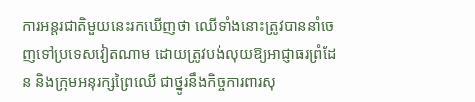ការអន្តរជាតិមួយនេះរកឃើញថា ឈើទាំងនោះត្រូវបាននាំចេញទៅប្រទេសវៀតណាម ដោយត្រូវបង់លុយឱ្យអាជ្ញាធរព្រំដែន និងក្រុមអនុរក្សព្រៃឈើ ជាថ្នូរនឹងកិច្ចការពារសុ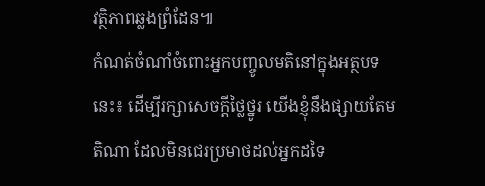វត្ថិភាពឆ្លងព្រំដែន៕
កំណត់ចំណាំចំពោះអ្នកបញ្ចូលមតិនៅក្នុងអត្ថបទនេះ៖ ដើម្បីរក្សាសេចក្ដីថ្លៃថ្នូរ យើងខ្ញុំនឹងផ្សាយតែមតិណា ដែលមិនជេរប្រមាថដល់អ្នកដទៃ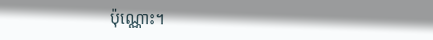ប៉ុណ្ណោះ។